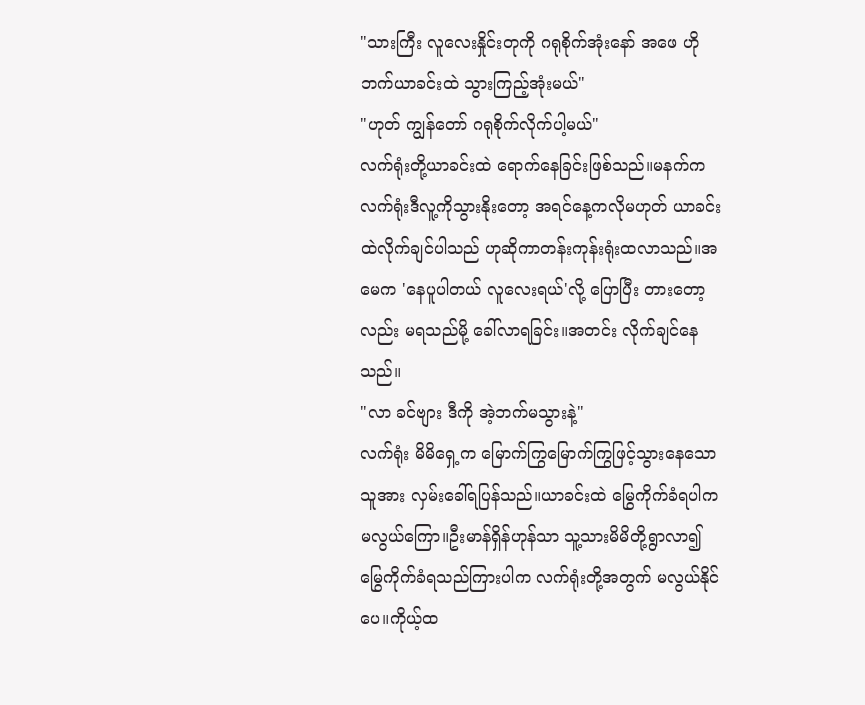"သားကြီး လူလေးနှိုင်းတုကို ဂရုစိုက်အုံးနော် အဖေ ဟိုဘက်ယာခင်းထဲ သွားကြည့်အုံးမယ်"
"ဟုတ် ကျွန်တော် ဂရုစိုက်လိုက်ပါ့မယ်"
လက်ရုံးတို့ယာခင်းထဲ ရောက်နေခြင်းဖြစ်သည်။မနက်က လက်ရုံးဒီလူ့ကိုသွားနိုးတော့ အရင်နေ့ကလိုမဟုတ် ယာခင်းထဲလိုက်ချင်ပါသည် ဟုဆိုကာတန်းကုန်းရုံးထလာသည်။အမေက 'နေပူပါတယ် လူလေးရယ်'လို့ ပြောပြီး တားတော့လည်း မရသည်မို့ ခေါ်လာရခြင်း။အတင်း လိုက်ချင်နေသည်။
"လာ ခင်ဗျား ဒီကို အဲ့ဘက်မသွားနဲ့"
လက်ရုံး မိမိရှေ့က မြောက်ကြွမြောက်ကြွဖြင့်သွားနေသောသူအား လှမ်းခေါ်ရပြန်သည်။ယာခင်းထဲ မြွေကိုက်ခံရပါက မလွယ်ကြော။ဦးမာန်ရှိန်ဟုန်သာ သူ့သားမိမိတို့ရွာလာ၍မြွေကိုက်ခံရသည်ကြားပါက လက်ရုံးတို့အတွက် မလွယ်နိုင်ပေ။ကိုယ့်ထ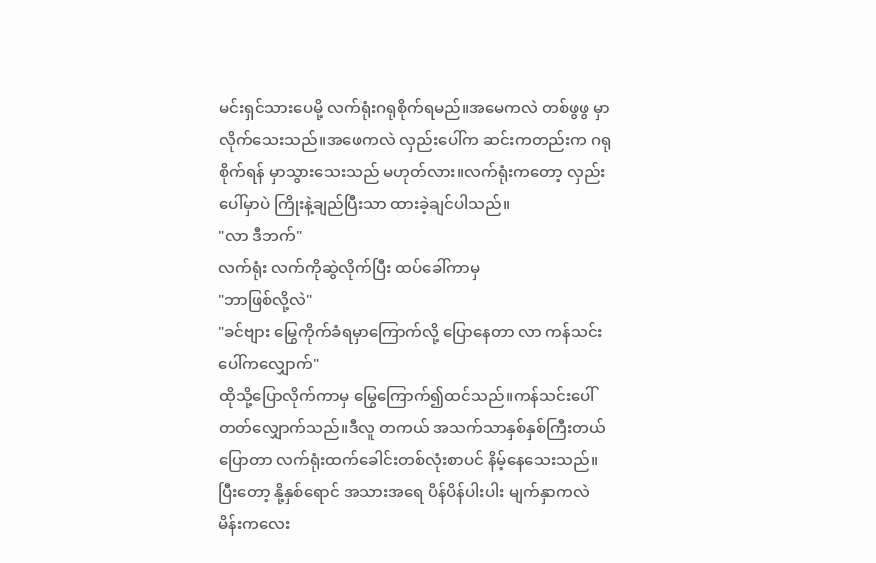မင်းရှင်သားပေမို့ လက်ရုံးဂရုစိုက်ရမည်။အမေကလဲ တစ်ဖွဖွ မှာလိုက်သေးသည်။အဖေကလဲ လှည်းပေါ်က ဆင်းကတည်းက ဂရုစိုက်ရန် မှာသွားသေးသည် မဟုတ်လား။လက်ရုံးကတော့ လှည်းပေါ်မှာပဲ ကြိုးနဲ့ချည်ပြီးသာ ထားခဲ့ချင်ပါသည်။
"လာ ဒီဘက်"
လက်ရုံး လက်ကိုဆွဲလိုက်ပြီး ထပ်ခေါ်ကာမှ
"ဘာဖြစ်လို့လဲ"
"ခင်ဗျား မြွေကိုက်ခံရမှာကြောက်လို့ ပြောနေတာ လာ ကန်သင်းပေါ်ကလျှောက်"
ထိုသို့ပြောလိုက်ကာမှ မြွေကြောက်၍ထင်သည်။ကန်သင်းပေါ်တတ်လျှောက်သည်။ဒီလူ တကယ် အသက်သာနှစ်နှစ်ကြီးတယ်ပြောတာ လက်ရုံးထက်ခေါင်းတစ်လုံးစာပင် နိမ့်နေသေးသည်။ပြီးတော့ နို့နှစ်ရောင် အသားအရေ ပိန်ပိန်ပါးပါး မျက်နှာကလဲ မိန်းကလေး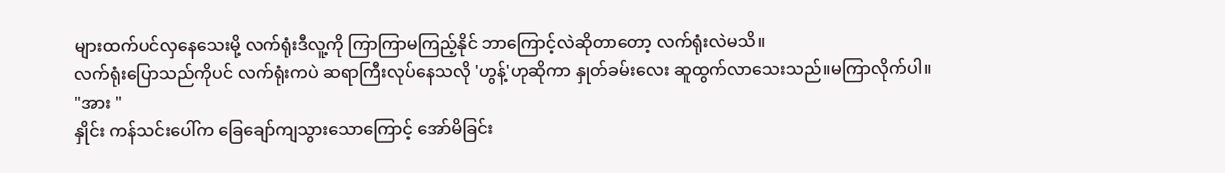များထက်ပင်လှနေသေးမို့ လက်ရုံးဒီလူ့ကို ကြာကြာမကြည့်နိုင် ဘာကြောင့်လဲဆိုတာတော့ လက်ရုံးလဲမသိ။
လက်ရုံးပြောသည်ကိုပင် လက်ရုံးကပဲ ဆရာကြီးလုပ်နေသလို 'ဟွန့်'ဟုဆိုကာ နှုတ်ခမ်းလေး ဆူထွက်လာသေးသည်။မကြာလိုက်ပါ။
"အား "
နှိုင်း ကန်သင်းပေါ်က ခြေချော်ကျသွားသောကြောင့် အော်မိခြင်း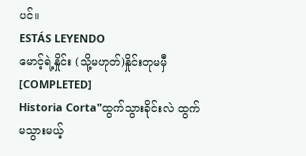ပင်။
ESTÁS LEYENDO
မောင့်ရဲ့နှိုင်း (သို့မဟုတ်)နှိုင်းတုမမှီ [COMPLETED]
Historia Corta"ထွက်သွားခိုင်းလဲ ထွက်မသွားမယ့်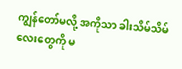ကျွန်တော်မလို့ အကိုသာ ခါးသိမ်သိမ်လေးတွေကို မ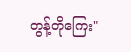တွန့်တိုကြေး"